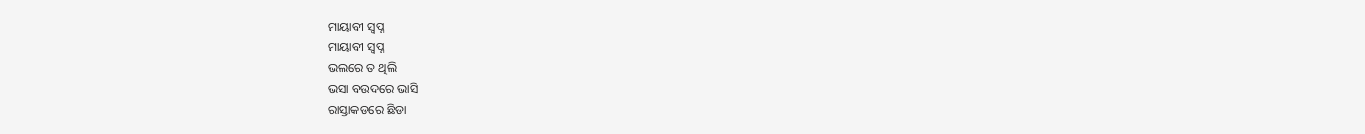ମାୟାବୀ ସ୍ୱପ୍ନ
ମାୟାବୀ ସ୍ୱପ୍ନ
ଭଲରେ ତ ଥିଲି
ଭସା ବଉଦରେ ଭାସି
ରାସ୍ତାକଡରେ ଛିଡା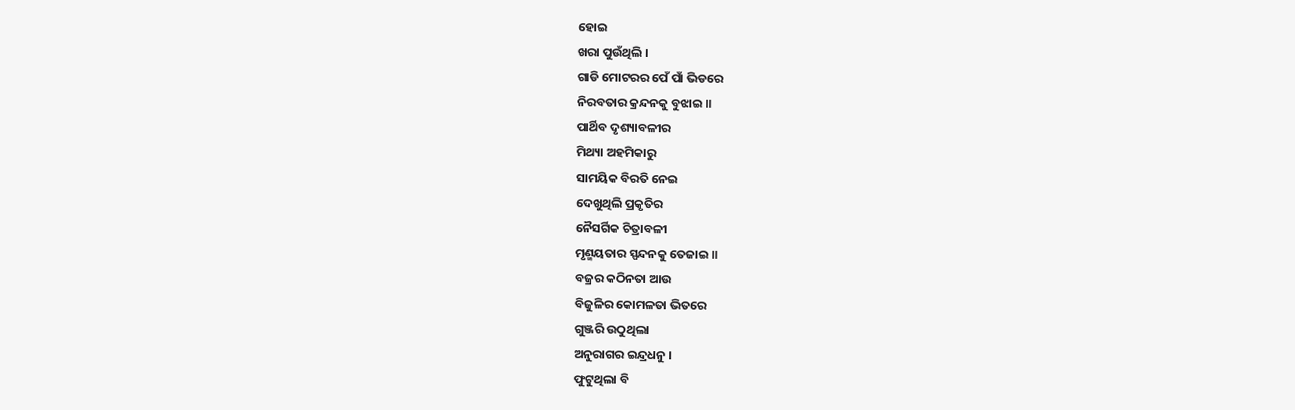ହୋଇ
ଖରା ପୁଉଁଥିଲି ।
ଗାଡି ମୋଟରର ପେଁ ପାଁ ଭିଡରେ
ନିରବତାର କ୍ରନ୍ଦନକୁ ବୁଝାଇ ॥
ପାର୍ଥିବ ଦୃଶ୍ୟାବଳୀର
ମିଥ୍ୟା ଅହମିକାରୁ
ସାମୟିକ ବିରତି ନେଇ
ଦେଖୁଥିଲି ପ୍ରକୃତିର
ନୈସର୍ଗିକ ଚିତ୍ରାବଳୀ
ମୃଣ୍ମୟତାର ସ୍ପନ୍ଦନକୁ ତେଜାଇ ॥
ବଜ୍ରର କଠିନତା ଆଉ
ବିଜୁଳିର କୋମଳତା ଭିତରେ
ଗୁଞ୍ଜରି ଉଠୁଥିଲା
ଅନୁରାଗର ଇନ୍ଦ୍ରଧନୁ ।
ଫୁଟୁଥିଲା ବି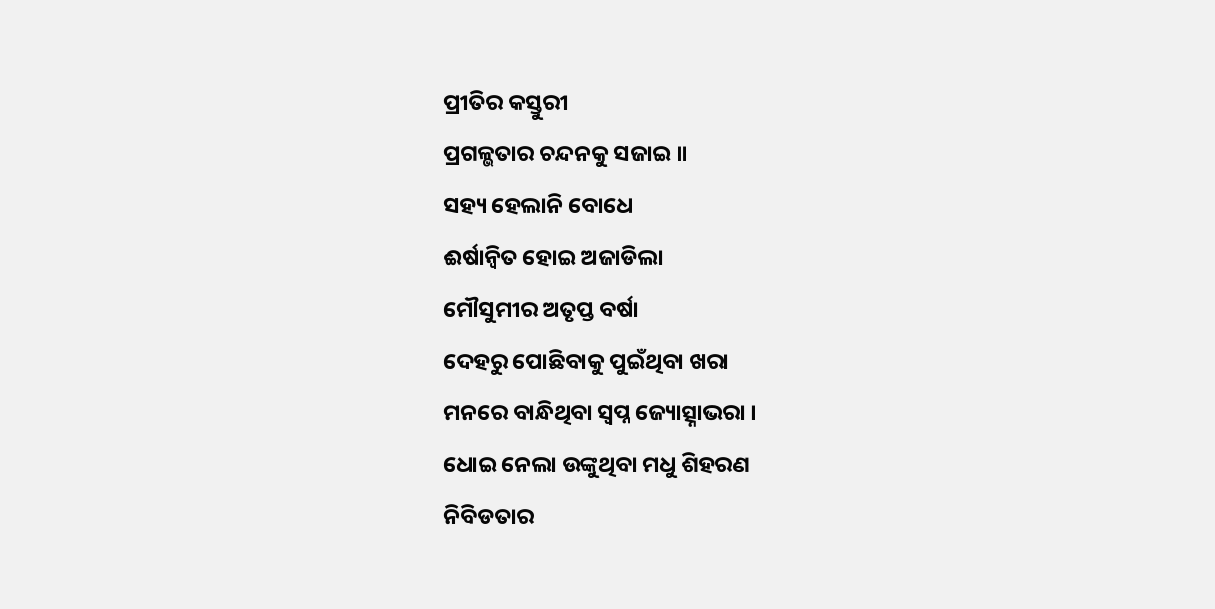ପ୍ରୀତିର କସ୍ତୁରୀ
ପ୍ରଗଳ୍ଭତାର ଚନ୍ଦନକୁ ସଜାଇ ॥
ସହ୍ୟ ହେଲାନି ବୋଧେ
ଈର୍ଷାନ୍ୱିତ ହୋଇ ଅଜାଡିଲା
ମୌସୁମୀର ଅତୃପ୍ତ ବର୍ଷା
ଦେହରୁ ପୋଛିବାକୁ ପୁଇଁଥିବା ଖରା
ମନରେ ବାନ୍ଧିଥିବା ସ୍ୱପ୍ନ ଜ୍ୟୋତ୍ସ୍ନାଭରା ।
ଧୋଇ ନେଲା ଉଙ୍କୁଥିବା ମଧୁ ଶିହରଣ
ନିବିଡତାର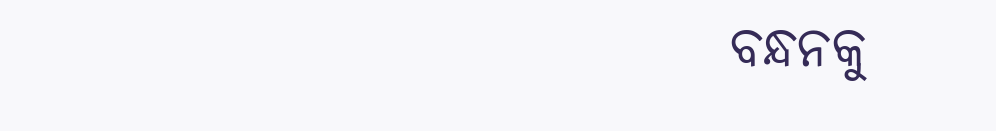ବନ୍ଧନକୁ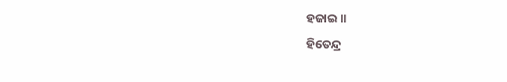ହଜାଇ ॥
ହିତେନ୍ଦ୍ର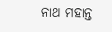ନାଥ ମହାନ୍ତ